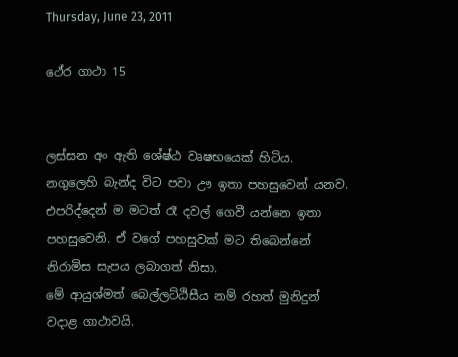Thursday, June 23, 2011

ථේර ගාථා 15


ලස්සන අං ඇති ශේෂ්ඨ වෘෂභයෙක් හිටිය. නගුලෙහි බැන්ද විට පවා ඌ ඉතා පහසුවෙන් යනව. එපරිද්දෙන් ම මටත් රෑ දවල් ගෙවී යන්නෙ ඉතා පහසුවෙනි. ඒ වගේ පහසුවක් මට තිබෙන්නේ නිරාමිස සැපය ලබාගත් නිසා.
මේ ආයුශ්මත් බෙල්ලට්ඨිසීය නම් රහත් මුනිදුන් වදාළ ගාථාවයි.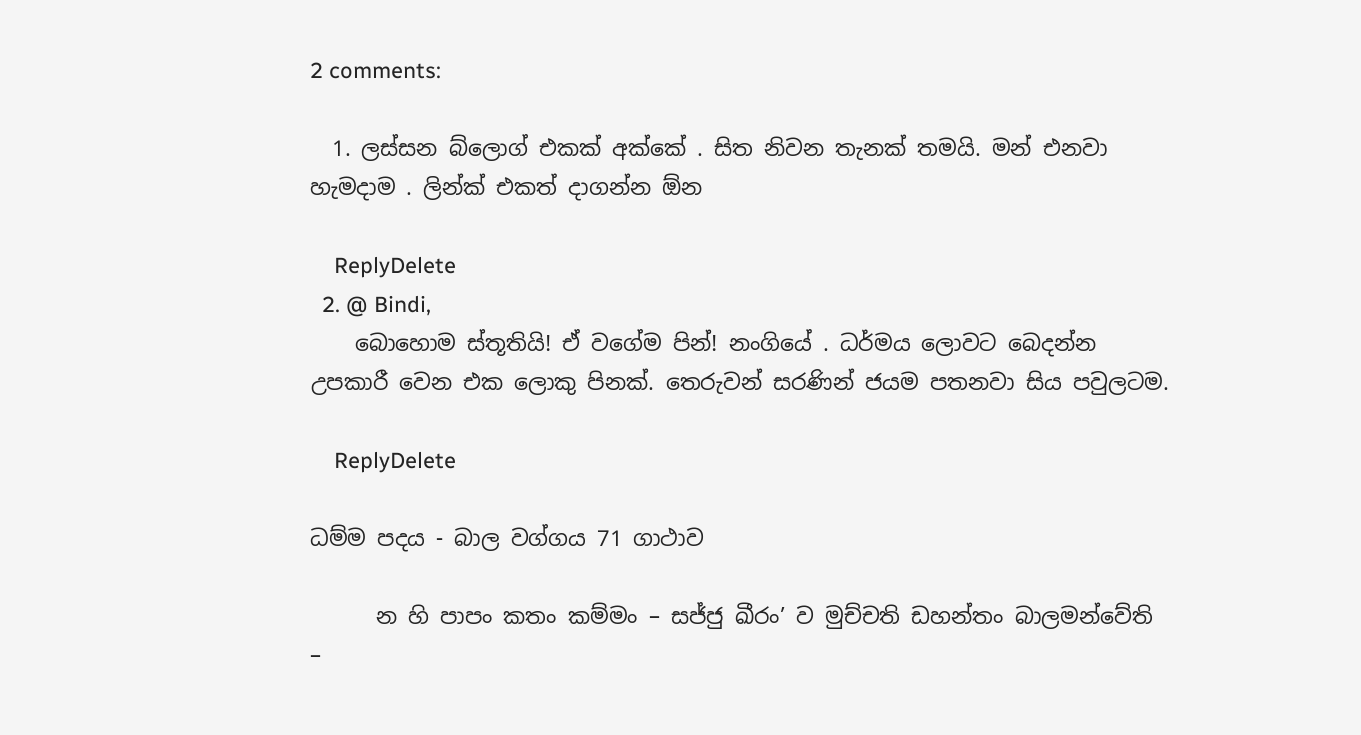2 comments:

  1. ලස්සන බ්ලොග් එකක් අක්කේ . සිත නිවන තැනක් තමයි. මන් එනවා හැමදාම . ලින්ක් එකත් දාගන්න ඕන

    ReplyDelete
  2. @ Bindi,
    බොහොම ස්තූතියි! ඒ වගේම පින්! නංගියේ . ධර්මය ලොවට බෙදන්න උපකාරී වෙන එක ලොකු පිනක්. තෙරුවන් සරණින් ජයම පතනවා සිය පවුලටම.

    ReplyDelete

ධම්ම පදය - බාල වග්ගය 71 ගාථාව

      න හි පාපං කතං කම්මං – සජ්ජු ඛීරං’ ව මුච්චති ඩහන්තං බාලමන්වේති –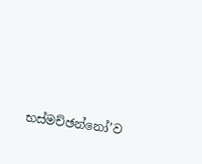භස්මච්ඡන්නෝ’ව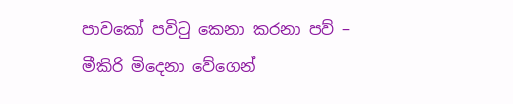පාවකෝ පවිටු කෙනා කරනා පව් – මීකිරි මිදෙනා වේගෙන්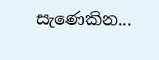සැණෙකින...